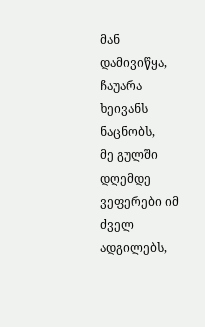მან დამივიწყა, ჩაუარა ხეივანს ნაცნობს,
მე გულში დღემდე ვეფერები იმ ძველ ადგილებს,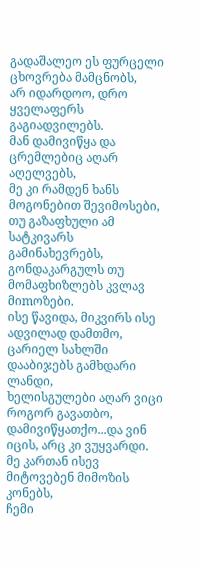გადაშალეო ეს ფურცელი ცხოვრება მამცნობს,
არ იდარდოო, დრო ყველაფერს გაგიადვილებს.
მან დამივიწყა და ცრემლებიც აღარ აღელვებს,
მე კი რამდენ ხანს მოგონებით შევიმოსები,
თუ გაზაფხული ამ სატკივარს გამინახევრებს,
გონდაკარგულს თუ მომაფხიზლებს კვლავ მიmოზები.
ისე წავიდა, მიკვირს ისე ადვილად დამთმო,
ცარიელ სახლში დააბიჯებს გამხდარი ლანდი,
ხელისგულები აღარ ვიცი როგორ გავათბო,
დამივიწყათქო...და ვინ იცის, არც კი ვუყვარდი.
მე კართან ისევ მიტოვებენ მიმოზის კონებს,
ჩემი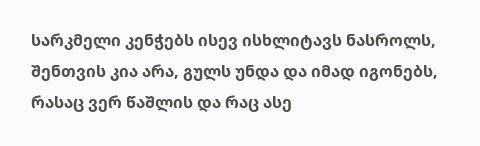სარკმელი კენჭებს ისევ ისხლიტავს ნასროლს,
შენთვის კია არა, გულს უნდა და იმად იგონებს,
რასაც ვერ წაშლის და რაც ასე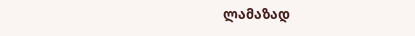ლამაზად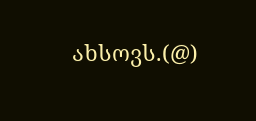ახსოვს.(@)